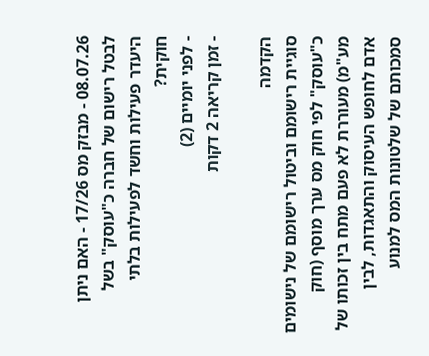08.07.26 - מבזק מס 17/26 - האם ניתן לבטל רישום של חברה כ"עוסק" בשל היעדר פעילות וחשד לפעילות בלתי חוקית?
- לפני יומיים (2)
- זמן קריאה 2 דקות

הקדמה
סוגיית רישומם וביטול רישומם של נישומים כ"עוסק" לפי חוק מס ערך מוסף (חוק מע"מ) מעוררת לא פעם מתח בין זכותו של אדם לחופש העיסוק והתאגדות, לבין סמכותם של שלטונות המס למנוע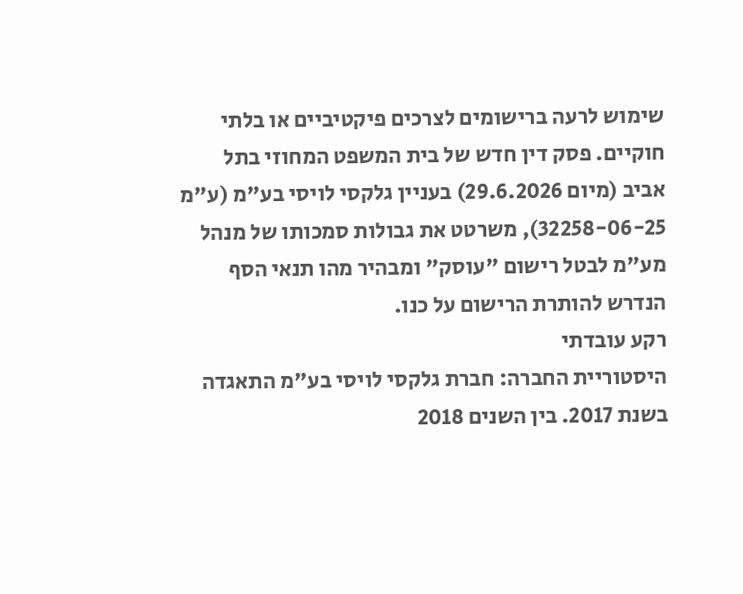שימוש לרעה ברישומים לצרכים פיקטיביים או בלתי חוקיים. פסק דין חדש של בית המשפט המחוזי בתל אביב (מיום 29.6.2026) בעניין גלקסי לויסי בע"מ (ע"מ 32258-06-25), משרטט את גבולות סמכותו של מנהל מע"מ לבטל רישום "עוסק" ומבהיר מהו תנאי הסף הנדרש להותרת הרישום על כנו.
רקע עובדתי
היסטוריית החברה: חברת גלקסי לויסי בע"מ התאגדה בשנת 2017. בין השנים 2018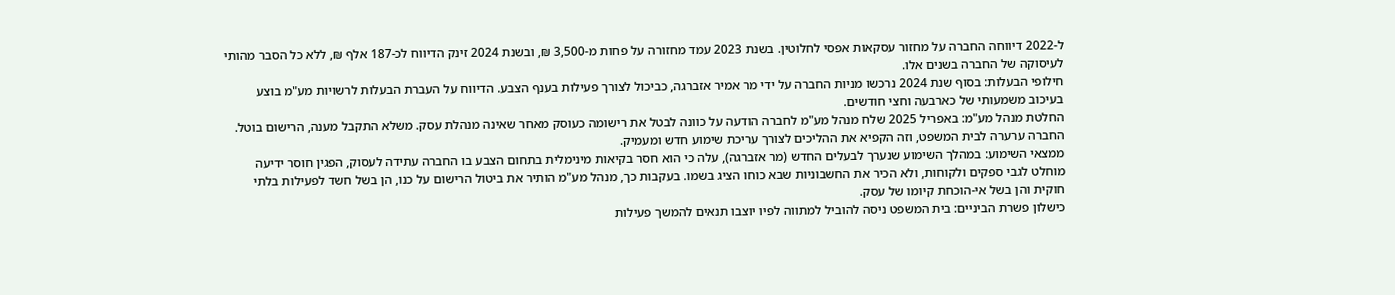ל-2022 דיווחה החברה על מחזור עסקאות אפסי לחלוטין. בשנת 2023 עמד מחזורה על פחות מ-3,500 ₪, ובשנת 2024 זינק הדיווח לכ-187 אלף ₪, ללא כל הסבר מהותי לעיסוקה של החברה בשנים אלו.
חילופי הבעלות: בסוף שנת 2024 נרכשו מניות החברה על ידי מר אמיר אזברגה, כביכול לצורך פעילות בענף הצבע. הדיווח על העברת הבעלות לרשויות מע"מ בוצע בעיכוב משמעותי של כארבעה וחצי חודשים.
החלטת מנהל מע"מ: באפריל 2025 שלח מנהל מע"מ לחברה הודעה על כוונה לבטל את רישומה כעוסק מאחר שאינה מנהלת עסק. משלא התקבל מענה, הרישום בוטל. החברה ערערה לבית המשפט, וזה הקפיא את ההליכים לצורך עריכת שימוע חדש ומעמיק.
ממצאי השימוע: במהלך השימוע שנערך לבעלים החדש (מר אזברגה), עלה כי הוא חסר בקיאות מינימלית בתחום הצבע בו החברה עתידה לעסוק, הפגין חוסר ידיעה מוחלט לגבי ספקים ולקוחות, ולא הכיר את החשבוניות שבא כוחו הציג בשמו. בעקבות כך, מנהל מע"מ הותיר את ביטול הרישום על כנו, הן בשל חשד לפעילות בלתי חוקית והן בשל אי-הוכחת קיומו של עסק.
כישלון פשרת הביניים: בית המשפט ניסה להוביל למתווה לפיו יוצבו תנאים להמשך פעילות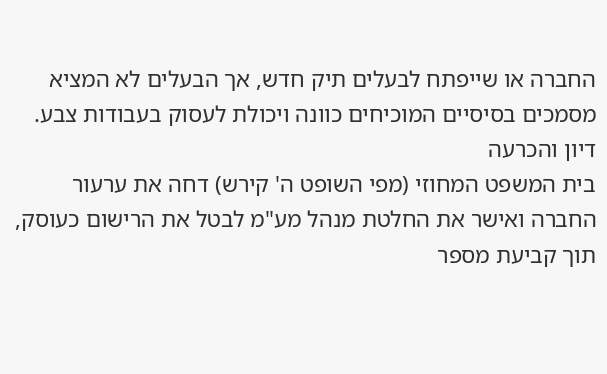החברה או שייפתח לבעלים תיק חדש, אך הבעלים לא המציא מסמכים בסיסיים המוכיחים כוונה ויכולת לעסוק בעבודות צבע.
דיון והכרעה
בית המשפט המחוזי (מפי השופט ה' קירש) דחה את ערעור החברה ואישר את החלטת מנהל מע"מ לבטל את הרישום כעוסק, תוך קביעת מספר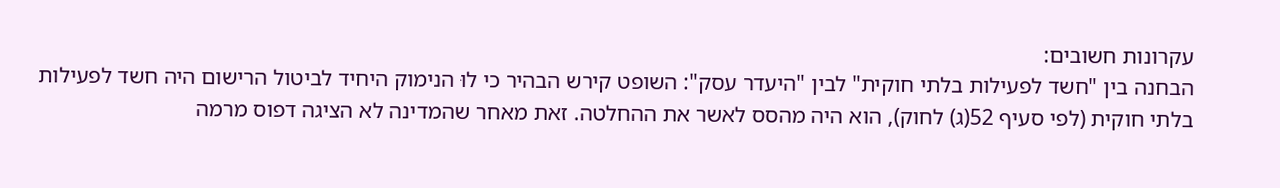עקרונות חשובים:
הבחנה בין "חשד לפעילות בלתי חוקית" לבין "היעדר עסק": השופט קירש הבהיר כי לוּ הנימוק היחיד לביטול הרישום היה חשד לפעילות בלתי חוקית (לפי סעיף 52(ג) לחוק), הוא היה מהסס לאשר את ההחלטה. זאת מאחר שהמדינה לא הציגה דפוס מרמה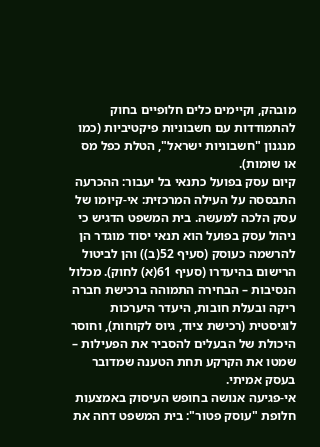מובהק, וקיימים כלים חלופיים בחוק להתמודדות עם חשבוניות פיקטיביות (כמו מנגנון "חשבוניות ישראל", הטלת כפל מס או שומות).
קיום עסק בפועל כתנאי בל יעבור: ההכרעה התבססה על העילה המרכזית: אי-קיומו של עסק הלכה למעשה. בית המשפט הדגיש כי ניהול עסק בפועל הוא תנאי יסוד מוגדר הן להרשמה כעוסק (סעיף 52(ב)) והן לביטול הרישום בהיעדרו (סעיף 61(א) לחוק). מכלול הנסיבות – הבחירה התמוהה ברכישת חברה ריקה ובעלת חובות, היעדר היערכות לוגיסטית (רכישת ציוד, גיוס לקוחות), וחוסר היכולת של הבעלים להסביר את הפעילות – שמטו את הקרקע תחת הטענה שמדובר בעסק אמיתי.
אי-פגיעה אנושה בחופש העיסוק באמצעות חלופת "עוסק פטור": בית המשפט דחה את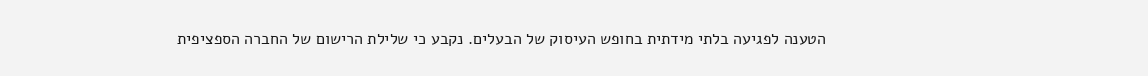הטענה לפגיעה בלתי מידתית בחופש העיסוק של הבעלים. נקבע כי שלילת הרישום של החברה הספציפית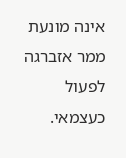אינה מונעת ממר אזברגה לפעול כעצמאי.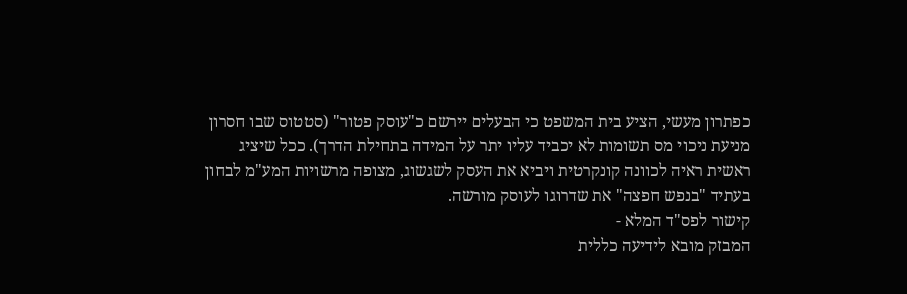כפתרון מעשי, הציע בית המשפט כי הבעלים יירשם כ"עוסק פטור" (סטטוס שבו חסרון מניעת ניכוי מס תשומות לא יכביד עליו יתר על המידה בתחילת הדרך). ככל שיציג ראשית ראיה לכוונה קונקרטית ויביא את העסק לשגשוג, מצופה מרשויות המע"מ לבחון בעתיד "בנפש חפצה" את שדרוגו לעוסק מורשה.
קישור לפס"ד המלא -
המבזק מובא לידיעה כללית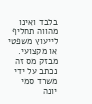בלבד ואינו מהווה תחליף לייעוץ משפטי או מקצועי.
מבזק מס זה נכתב על ידי משרד סמי יונה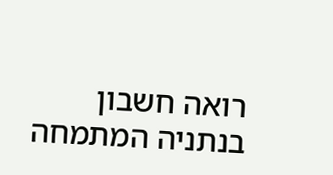רואה חשבון בנתניה המתמחה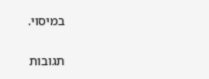במיסוי.

תגובות